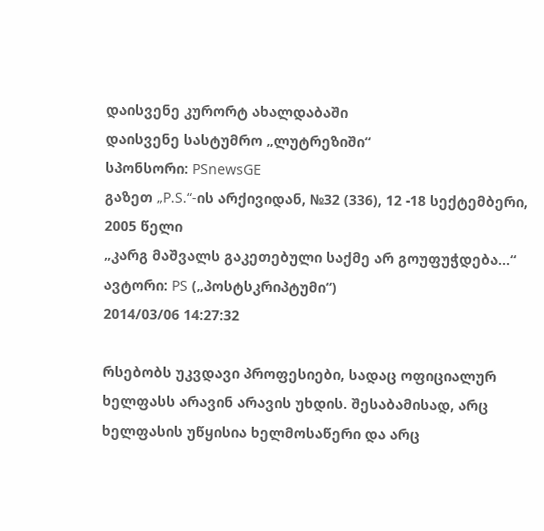დაისვენე კურორტ ახალდაბაში
დაისვენე სასტუმრო „ლუტრეზიში“
სპონსორი: PSnewsGE
გაზეთ „P.S.“-ის არქივიდან, №32 (336), 12 -18 სექტემბერი, 2005 წელი
„კარგ მაშვალს გაკეთებული საქმე არ გოუფუჭდება...“
ავტორი: PS („პოსტსკრიპტუმი“)
2014/03/06 14:27:32

რსებობს უკვდავი პროფესიები, სადაც ოფიციალურ ხელფასს არავინ არავის უხდის. შესაბამისად, არც  ხელფასის უწყისია ხელმოსაწერი და არც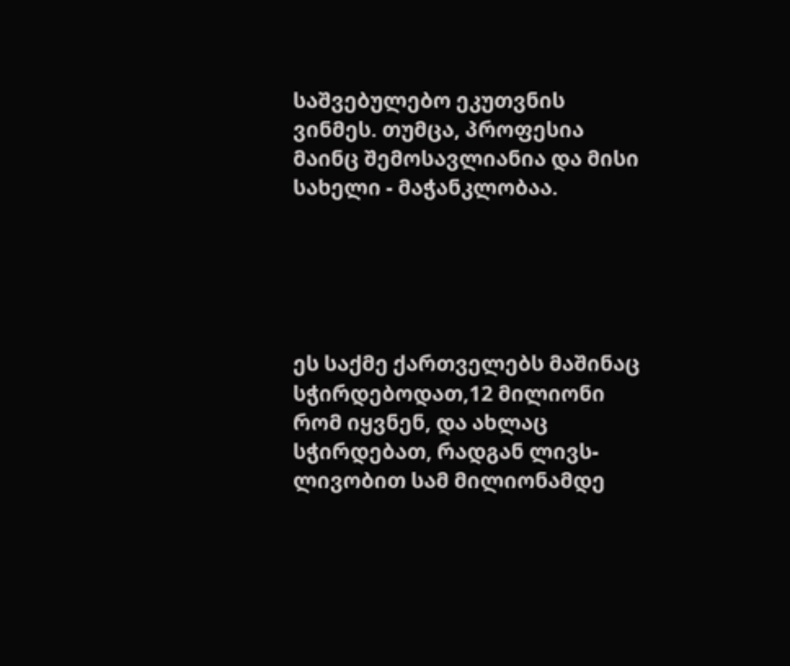საშვებულებო ეკუთვნის ვინმეს. თუმცა, პროფესია მაინც შემოსავლიანია და მისი სახელი - მაჭანკლობაა.





ეს საქმე ქართველებს მაშინაც სჭირდებოდათ,12 მილიონი რომ იყვნენ, და ახლაც სჭირდებათ, რადგან ლივს-ლივობით სამ მილიონამდე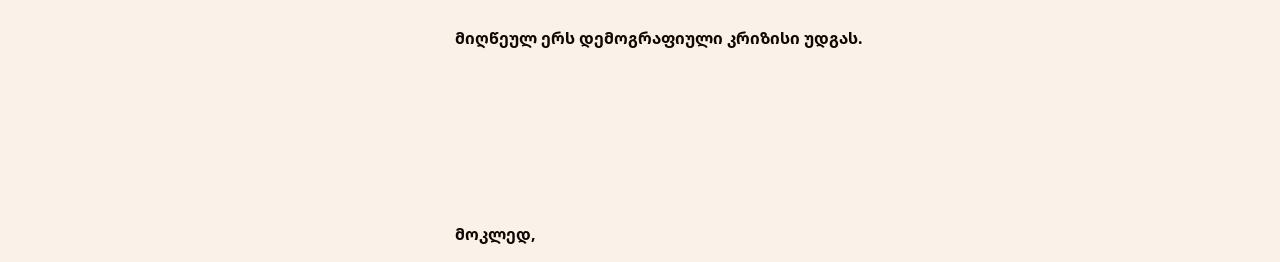მიღწეულ ერს დემოგრაფიული კრიზისი უდგას.





მოკლედ,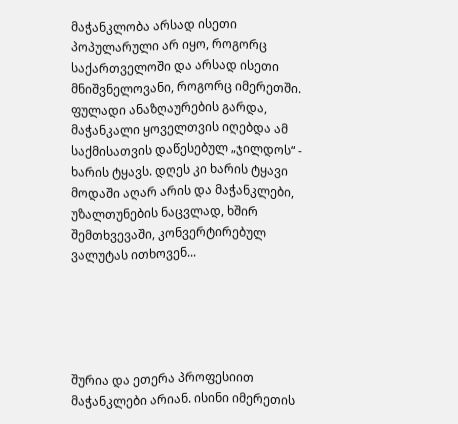მაჭანკლობა არსად ისეთი პოპულარული არ იყო, როგორც საქართველოში და არსად ისეთი მნიშვნელოვანი, როგორც იმერეთში. ფულადი ანაზღაურების გარდა, მაჭანკალი ყოველთვის იღებდა ამ საქმისათვის დაწესებულ „ჯილდოს“ - ხარის ტყავს. დღეს კი ხარის ტყავი მოდაში აღარ არის და მაჭანკლები, უზალთუნების ნაცვლად, ხშირ შემთხვევაში, კონვერტირებულ ვალუტას ითხოვენ...





შურია და ეთერა პროფესიით მაჭანკლები არიან. ისინი იმერეთის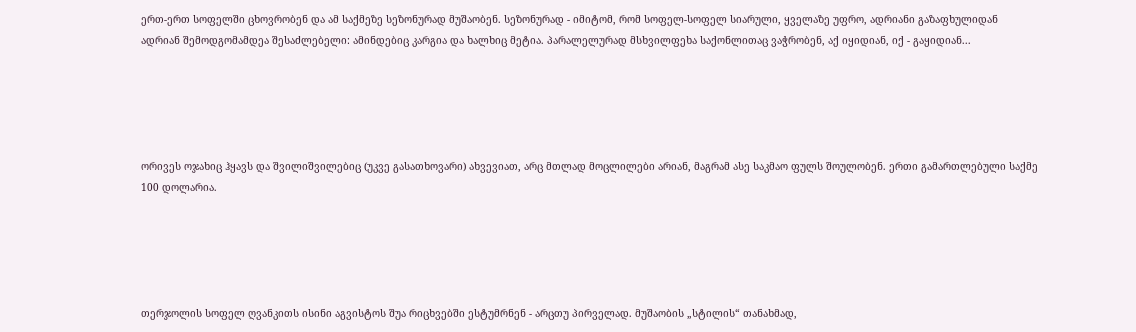ერთ-ერთ სოფელში ცხოვრობენ და ამ საქმეზე სეზონურად მუშაობენ. სეზონურად - იმიტომ, რომ სოფელ-სოფელ სიარული, ყველაზე უფრო, ადრიანი გაზაფხულიდან ადრიან შემოდგომამდეა შესაძლებელი: ამინდებიც კარგია და ხალხიც მეტია. პარალელურად მსხვილფეხა საქონლითაც ვაჭრობენ, აქ იყიდიან, იქ - გაყიდიან...





ორივეს ოჯახიც ჰყავს და შვილიშვილებიც (უკვე გასათხოვარი) ახვევიათ, არც მთლად მოცლილები არიან, მაგრამ ასე საკმაო ფულს შოულობენ. ერთი გამართლებული საქმე 100 დოლარია.





თერჯოლის სოფელ ღვანკითს ისინი აგვისტოს შუა რიცხვებში ესტუმრნენ - არცთუ პირველად. მუშაობის „სტილის“ თანახმად,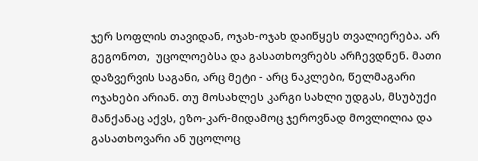ჯერ სოფლის თავიდან, ოჯახ-ოჯახ დაიწყეს თვალიერება. არ გეგონოთ,  უცოლოებსა და გასათხოვრებს არჩევდნენ. მათი დაზვერვის საგანი, არც მეტი - არც ნაკლები, წელმაგარი ოჯახები არიან. თუ მოსახლეს კარგი სახლი უდგას, მსუბუქი მანქანაც აქვს, ეზო-კარ-მიდამოც ჯეროვნად მოვლილია და გასათხოვარი ან უცოლოც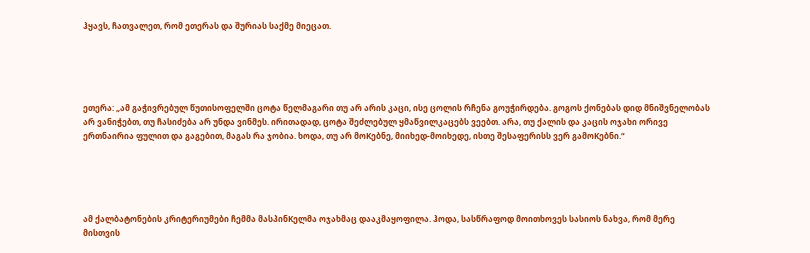ჰყავს, ჩათვალეთ, რომ ეთერას და შურიას საქმე მიეცათ.





ეთერა: „ამ გაჭივრებულ წუთისოფელში ცოტა წელმაგარი თუ არ არის კაცი, ისე ცოლის რჩენა გოუჭირდება. გოგოს ქონებას დიდ მნიშვნელობას არ ვანიჭებთ, თუ ჩასიძება არ უნდა ვინმეს. ირითადად, ცოტა შეძლებულ ყმაწვილკაცებს ვეებთ. არა, თუ ქალის და კაცის ოჯახი ორივე ერთნაირია ფულით და გაგებით, მაგას რა ჯობია. ხოდა, თუ არ მოKებნე, მიიხედ-მოიხედე, ისთე შესაფერისს ვერ გამოKებნი.“





ამ ქალბატონების კრიტერიუმები ჩემმა მასპინKელმა ოჯახმაც დააკმაყოფილა. ჰოდა, სასწრაფოდ მოითხოვეს სასიოს ნახვა, რომ მერე მისთვის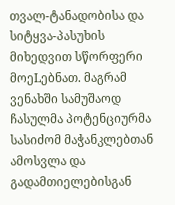თვალ-ტანადობისა და სიტყვა-პასუხის მიხედვით სწორფერი მოეLებნათ. მაგრამ ვენახში სამუშაოდ ჩასულმა პოტენციურმა სასიძომ მაჭანკლებთან ამოსვლა და გადამთიელებისგან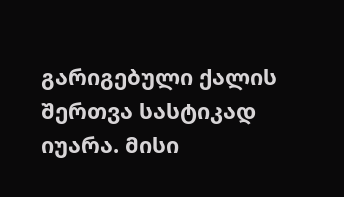გარიგებული ქალის შერთვა სასტიკად იუარა. მისი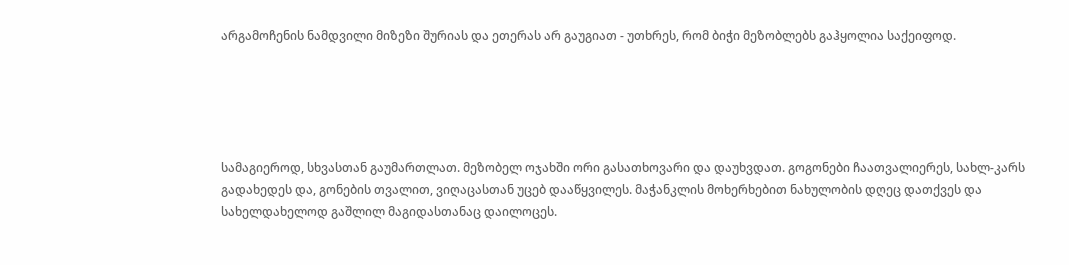არგამოჩენის ნამდვილი მიზეზი შურიას და ეთერას არ გაუგიათ - უთხრეს, რომ ბიჭი მეზობლებს გაჰყოლია საქეიფოდ.





სამაგიეროდ, სხვასთან გაუმართლათ. მეზობელ ოჯახში ორი გასათხოვარი და დაუხვდათ. გოგონები ჩაათვალიერეს, სახლ-კარს გადახედეს და, გონების თვალით, ვიღაცასთან უცებ დააწყვილეს. მაჭანკლის მოხერხებით ნახულობის დღეც დათქვეს და სახელდახელოდ გაშლილ მაგიდასთანაც დაილოცეს.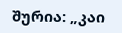შურია: „კაი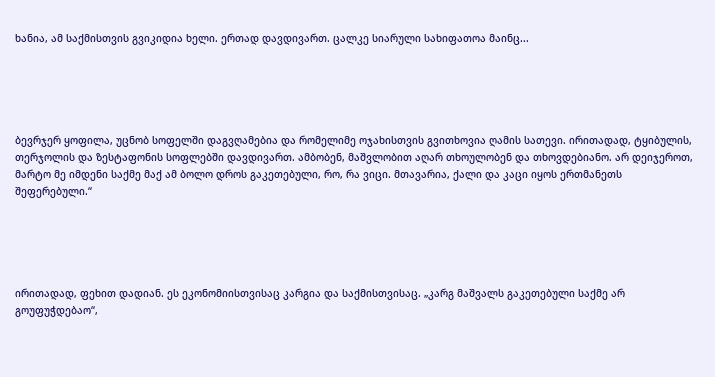ხანია, ამ საქმისთვის გვიკიდია ხელი. ერთად დავდივართ. ცალკე სიარული სახიფათოა მაინც...





ბევრჯერ ყოფილა, უცნობ სოფელში დაგვღამებია და რომელიმე ოჯახისთვის გვითხოვია ღამის სათევი. ირითადად, ტყიბულის, თერჯოლის და ზესტაფონის სოფლებში დავდივართ. ამბობენ, მაშვლობით აღარ თხოულობენ და თხოვდებიანო. არ დეიჯეროთ, მარტო მე იმდენი საქმე მაქ ამ ბოლო დროს გაკეთებული, რო, რა ვიცი. მთავარია, ქალი და კაცი იყოს ერთმანეთს შეფერებული.“





ირითადად, ფეხით დადიან. ეს ეკონომიისთვისაც კარგია და საქმისთვისაც. „კარგ მაშვალს გაკეთებული საქმე არ გოუფუჭდებაო“,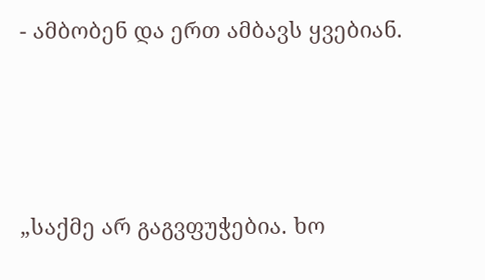- ამბობენ და ერთ ამბავს ყვებიან.





„საქმე არ გაგვფუჭებია. ხო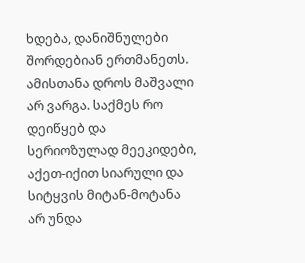ხდება, დანიშნულები შორდებიან ერთმანეთს. ამისთანა დროს მაშვალი არ ვარგა. საქმეს რო დეიწყებ და სერიოზულად მეეკიდები, აქეთ-იქით სიარული და სიტყვის მიტან-მოტანა არ უნდა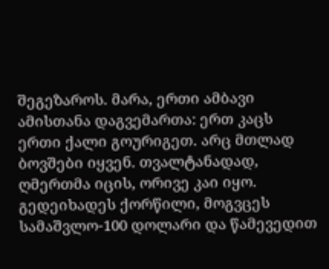შეგეზაროს. მარა, ერთი ამბავი ამისთანა დაგვემართა: ერთ კაცს ერთი ქალი გოურიგეთ. არც მთლად ბოვშები იყვენ. თვალტანადად, ღმერთმა იცის, ორივე კაი იყო. გედეიხადეს ქორწილი, მოგვცეს სამაშვლო-100 დოლარი და წამევედით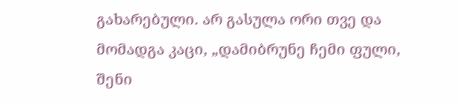გახარებული. არ გასულა ორი თვე და მომადგა კაცი, „დამიბრუნე ჩემი ფული, შენი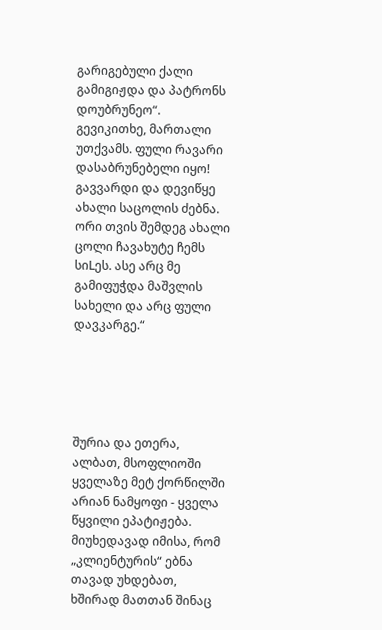გარიგებული ქალი გამიგიჟდა და პატრონს დოუბრუნეო“. გევიკითხე, მართალი უთქვამს. ფული რავარი დასაბრუნებელი იყო! გავვარდი და დევიწყე ახალი საცოლის ძებნა. ორი თვის შემდეგ ახალი ცოლი ჩავახუტე ჩემს სიLეს. ასე არც მე გამიფუჭდა მაშვლის სახელი და არც ფული დავკარგე.“





შურია და ეთერა, ალბათ, მსოფლიოში ყველაზე მეტ ქორწილში არიან ნამყოფი - ყველა წყვილი ეპატიჟება. მიუხედავად იმისა, რომ „კლიენტურის“ ებნა თავად უხდებათ, ხშირად მათთან შინაც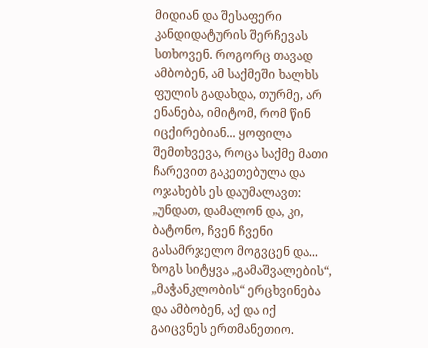მიდიან და შესაფერი კანდიდატურის შერჩევას სთხოვენ. როგორც თავად ამბობენ, ამ საქმეში ხალხს ფულის გადახდა, თურმე, არ ენანება, იმიტომ, რომ წინ იცქირებიან... ყოფილა შემთხვევა, როცა საქმე მათი ჩარევით გაკეთებულა და ოჯახებს ეს დაუმალავთ: „უნდათ, დამალონ და, კი, ბატონო, ჩვენ ჩვენი გასამრჯელო მოგვცენ და... ზოგს სიტყვა „გამაშვალების“, „მაჭანკლობის“ ერცხვინება და ამბობენ, აქ და იქ გაიცვნეს ერთმანეთიო.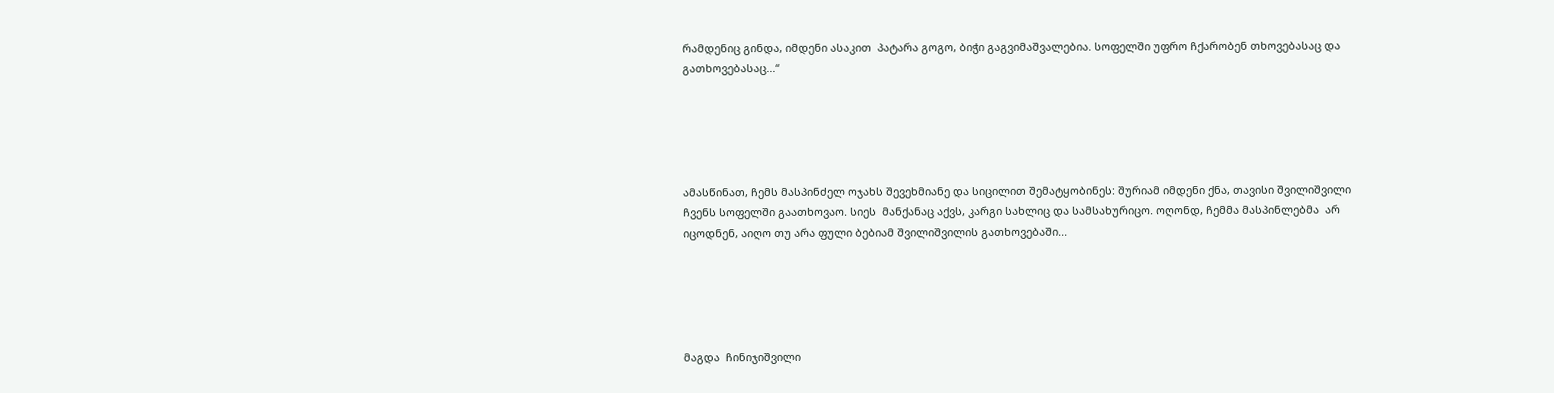რამდენიც გინდა, იმდენი ასაკით  პატარა გოგო, ბიჭი გაგვიმაშვალებია. სოფელში უფრო ჩქარობენ თხოვებასაც და გათხოვებასაც...“





ამასწინათ, ჩემს მასპინძელ ოჯახს შევეხმიანე და სიცილით შემატყობინეს: შურიამ იმდენი ქნა, თავისი შვილიშვილი ჩვენს სოფელში გაათხოვაო. სიეს  მანქანაც აქვს, კარგი სახლიც და სამსახურიცო. ოღონდ, ჩემმა მასპინლებმა  არ იცოდნენ, აიღო თუ არა ფული ბებიამ შვილიშვილის გათხოვებაში...





მაგდა  ჩინიჯიშვილი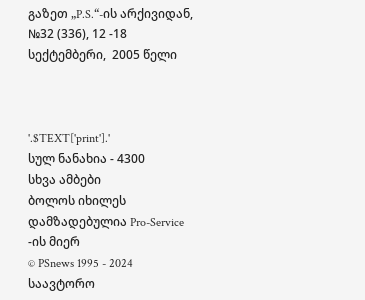გაზეთ „P.S.“-ის არქივიდან, №32 (336), 12 -18 სექტემბერი,  2005 წელი



'.$TEXT['print'].'
სულ ნანახია - 4300
სხვა ამბები
ბოლოს იხილეს
დამზადებულია Pro-Service -ის მიერ
© PSnews 1995 - 2024 საავტორო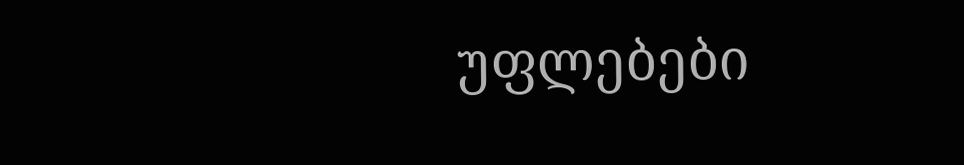უფლებები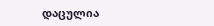დაცულია